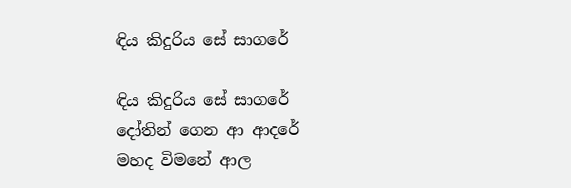ඳිය කිදුරිය සේ සාගරේ

ඳිය කිදුරිය සේ සාගරේ
දෝතින් ගෙන ආ ආදරේ
මහද විමනේ ආල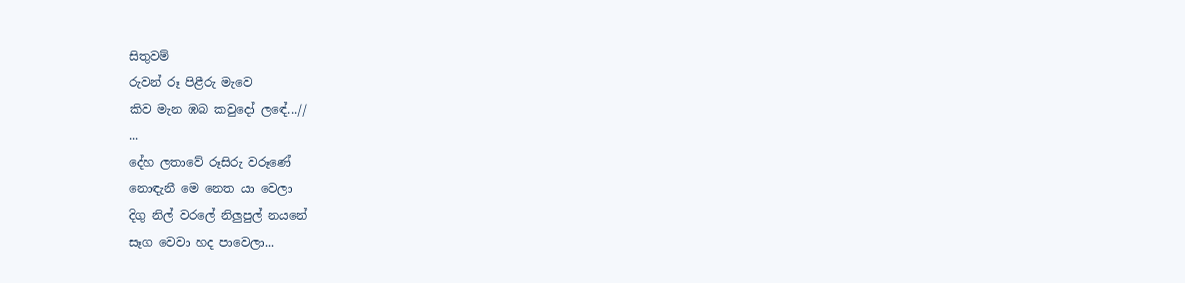සිතුවම්
රුවන් රූ පිළීරු මැවෙ
කිව මැන ඹබ කවුදෝ ලඳේ...//
...
දේහ ලතාවේ රූසිරු වරූණේ
නොඳැනී මෙ නෙත යා වෙලා
දිගු නිල් වරලේ නිලුපුල් නයනේ
සෑග වෙවා හද පාවෙලා...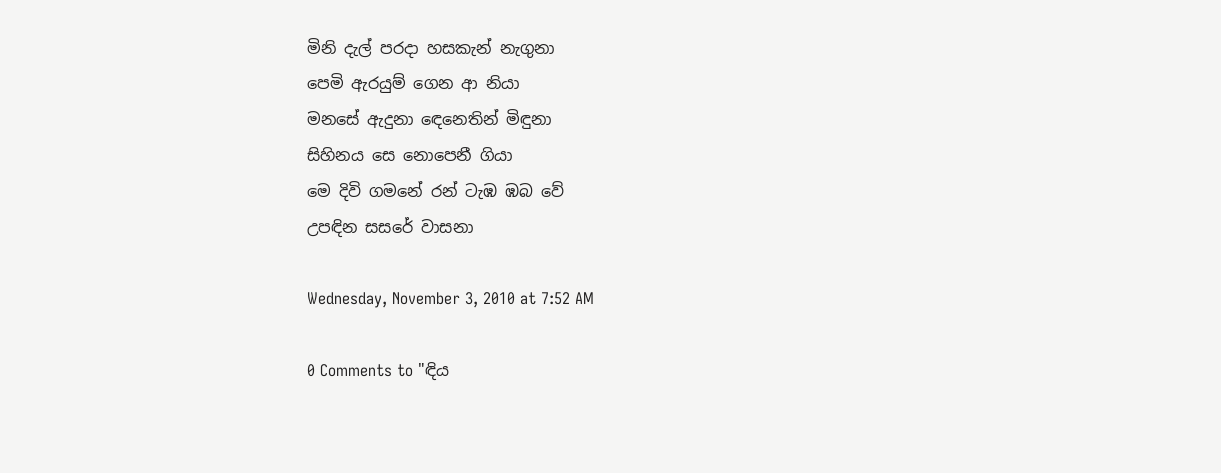මිනි දැල් පරදා හසකැන් නැගුනා
පෙමි ඇරයුම් ගෙන ආ නියා
මනසේ ඇදුනා ඳෙනෙතින් මිඳුනා
සිහිනය සෙ නොපෙනී ගියා
මෙ දිවි ගමනේ රන් ටැඹ ඹබ වේ
උපඳින සසරේ වාසනා

Wednesday, November 3, 2010 at 7:52 AM

0 Comments to "ඳිය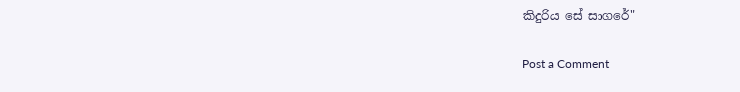කිදුරිය සේ සාගරේ"

Post a Comment